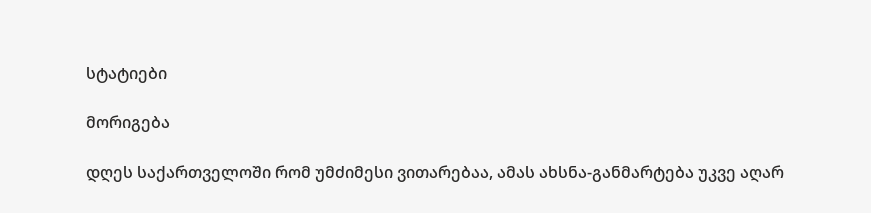სტატიები

მორიგება

დღეს საქართველოში რომ უმძიმესი ვითარებაა, ამას ახსნა-განმარტება უკვე აღარ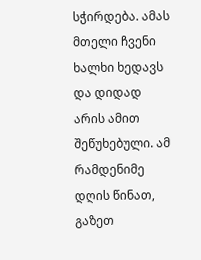სჭირდება. ამას მთელი ჩვენი ხალხი ხედავს და დიდად არის ამით შეწუხებული. ამ რამდენიმე დღის წინათ, გაზეთ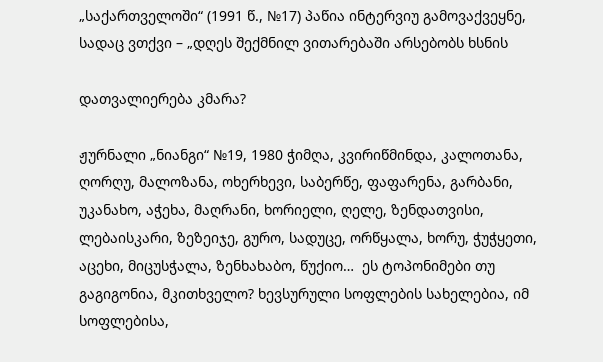„საქართველოში“ (1991 წ., №17) პაწია ინტერვიუ გამოვაქვეყნე, სადაც ვთქვი – „დღეს შექმნილ ვითარებაში არსებობს ხსნის

დათვალიერება კმარა?

ჟურნალი „ნიანგი“ №19, 1980 ჭიმღა, კვირიწმინდა, კალოთანა, ღორღუ, მალოზანა, ოხერხევი, საბერწე, ფაფარენა, გარბანი, უკანახო, აჭეხა, მაღრანი, ხორიელი, ღელე, ზენდათვისი, ლებაისკარი, ზეზეიჯე, გურო, სადუცე, ორწყალა, ხორუ, ჭუჭყეთი, აცეხი, მიცუსჭალა, ზენხახაბო, წუქიო…  ეს ტოპონიმები თუ გაგიგონია, მკითხველო? ხევსურული სოფლების სახელებია, იმ სოფლებისა,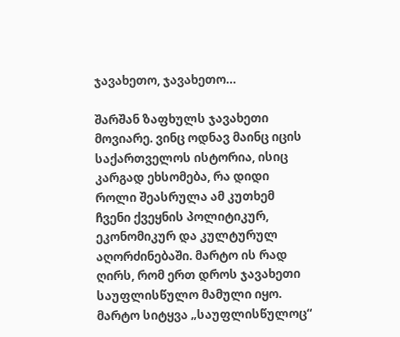ჯავახეთო, ჯავახეთო…

შარშან ზაფხულს ჯავახეთი მოვიარე. ვინც ოდნავ მაინც იცის საქართველოს ისტორია, ისიც კარგად ეხსომება, რა დიდი როლი შეასრულა ამ კუთხემ ჩვენი ქვეყნის პოლიტიკურ, ეკონომიკურ და კულტურულ აღორძინებაში. მარტო ის რად ღირს, რომ ერთ დროს ჯავახეთი საუფლისწულო მამული იყო. მარტო სიტყვა „საუფლისწულოც“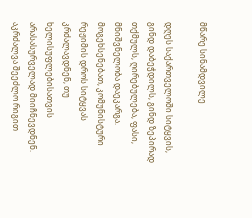მწარე სინამდვილე

დღეს საქართველოში სიტყვის, გინდ დაბეჭდილს, გინდ ზეპირად თქმულს, ღირებულება, ფასი, მნიშვნელობა დაეკარგა.  მოგეხსენებათ, კომუნისტური რეჟიმის დროს სიტყვას კრძალავდნენ, თუ ხელისუფლებისათვის არასასურველად მიიჩნევდნენ. აკრძალვა შეეძლო რიგით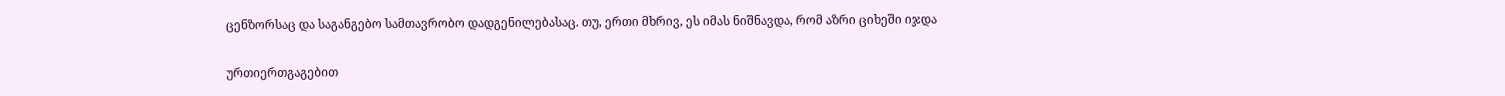ცენზორსაც და საგანგებო სამთავრობო დადგენილებასაც. თუ, ერთი მხრივ, ეს იმას ნიშნავდა, რომ აზრი ციხეში იჯდა

ურთიერთგაგებით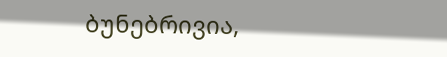ბუნებრივია,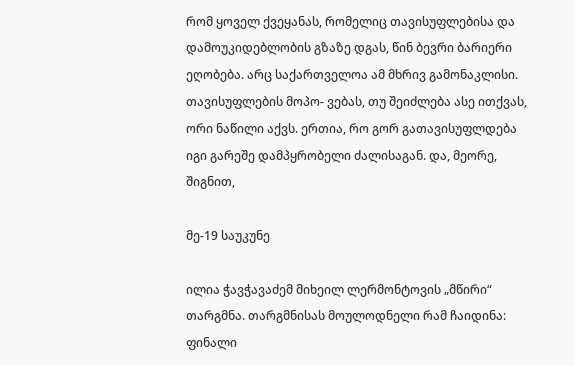რომ ყოველ ქვეყანას, რომელიც თავისუფლებისა და დამოუკიდებლობის გზაზე დგას, წინ ბევრი ბარიერი ეღობება. არც საქართველოა ამ მხრივ გამონაკლისი. თავისუფლების მოპო- ვებას, თუ შეიძლება ასე ითქვას, ორი ნაწილი აქვს. ერთია, რო გორ გათავისუფლდება იგი გარეშე დამპყრობელი ძალისაგან. და, მეორე, შიგნით,

მე-19 საუკუნე

ილია ჭავჭავაძემ მიხეილ ლერმონტოვის „მწირი“ თარგმნა. თარგმნისას მოულოდნელი რამ ჩაიდინა: ფინალი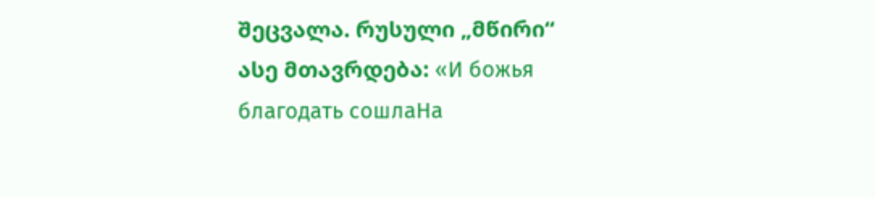შეცვალა. რუსული „მწირი“ ასე მთავრდება: «И божья благодать сошлаНа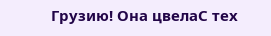Грузию! Она цвелаС тех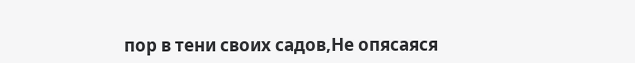пор в тени своих садов,Не опясаяся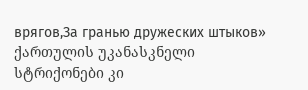врягов,За гранью дружеских штыков» ქართულის უკანასკნელი სტრიქონები კი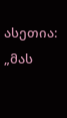ასეთია: „მას